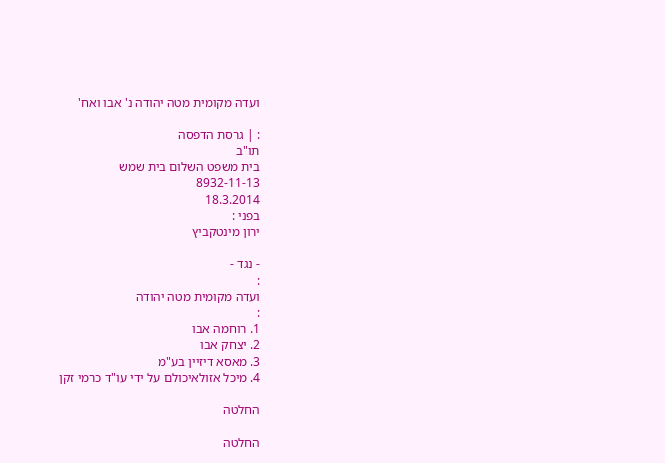ועדה מקומית מטה יהודה נ' אבו ואח'

: | גרסת הדפסה
תו"ב
בית משפט השלום בית שמש
8932-11-13
18.3.2014
בפני :
ירון מינטקביץ

- נגד -
:
ועדה מקומית מטה יהודה
:
1. רוחמה אבו
2. יצחק אבו
3. מאסא דיזיין בע"מ
4. מיכל אזולאיכולם על ידי עו"ד כרמי זקן

החלטה

החלטה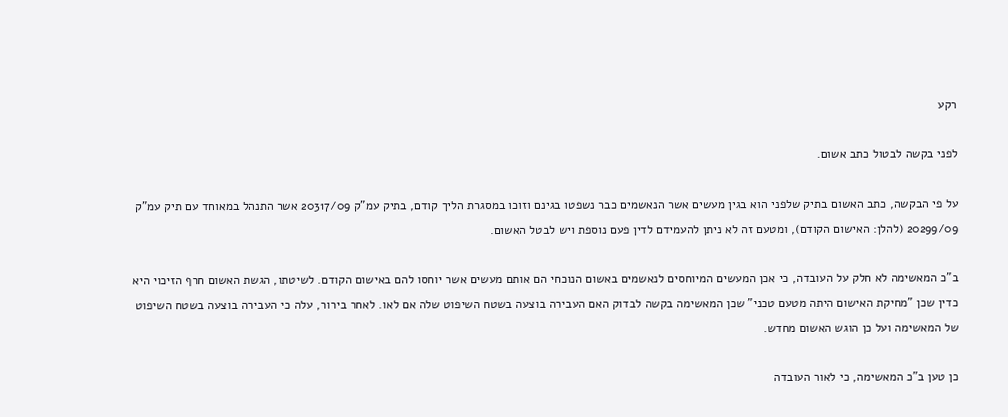רקע

לפני בקשה לבטול כתב אשום.

על פי הבקשה, כתב האשום בתיק שלפני הוא בגין מעשים אשר הנאשמים כבר נשפטו בגינם וזוכו במסגרת הליך קודם, בתיק עמ"ק 20317/09 אשר התנהל במאוחד עם תיק עמ"ק 20299/09 (להלן: האישום הקודם), ומטעם זה לא ניתן להעמידם לדין פעם נוספת ויש לבטל האשום.

ב"כ המאשימה לא חלק על העובדה, כי אכן המעשים המיוחסים לנאשמים באשום הנוכחי הם אותם מעשים אשר יוחסו להם באישום הקודם. לשיטתו, הגשת האשום חרף הזיכוי היא כדין שכן "מחיקת האישום היתה מטעם טכני" שכן המאשימה בקשה לבדוק האם העבירה בוצעה בשטח השיפוט שלה אם לאו. לאחר בירור, עלה כי העבירה בוצעה בשטח השיפוט של המאשימה ועל כן הוגש האשום מחדש.

כן טען ב"כ המאשימה, כי לאור העובדה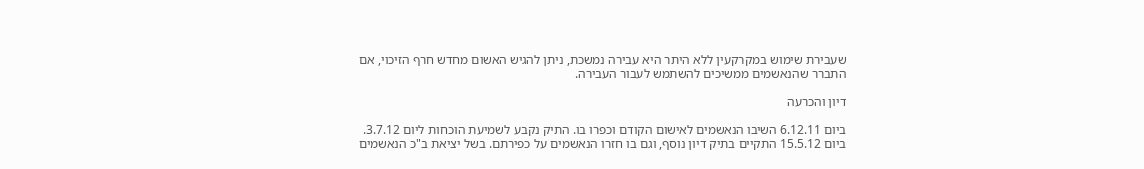שעבירת שימוש במקרקעין ללא היתר היא עבירה נמשכת, ניתן להגיש האשום מחדש חרף הזיכוי, אם התברר שהנאשמים ממשיכים להשתמש לעבור העבירה.

דיון והכרעה

ביום 6.12.11 השיבו הנאשמים לאישום הקודם וכפרו בו. התיק נקבע לשמיעת הוכחות ליום 3.7.12. ביום 15.5.12 התקיים בתיק דיון נוסף, וגם בו חזרו הנאשמים על כפירתם. בשל יציאת ב"כ הנאשמים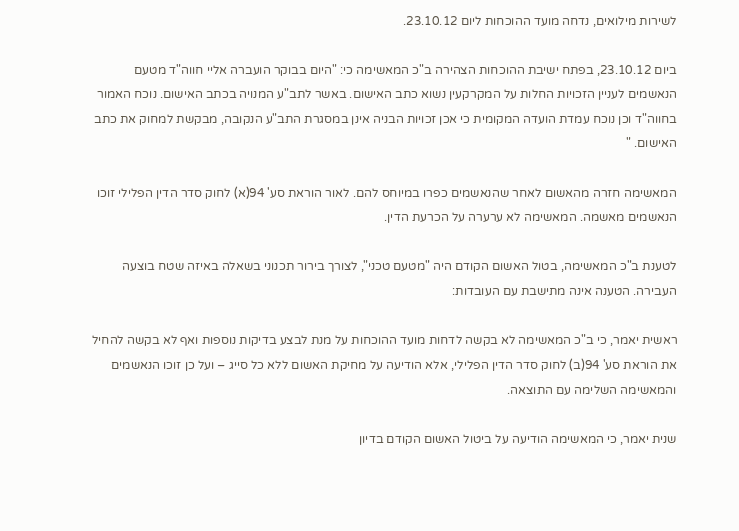לשירות מילואים, נדחה מועד ההוכחות ליום 23.10.12.

ביום 23.10.12, בפתח ישיבת ההוכחות הצהירה ב"כ המאשימה כי: "היום בבוקר הועברה אליי חווה"ד מטעם הנאשמים לעניין הזכויות החלות על המקרקעין נשוא כתב האישום. באשר לתב"ע המנויה בכתב האישום. נוכח האמור בחווה"ד וכן נוכח עמדת הועדה המקומית כי אכן זכויות הבניה אינן במסגרת התב"ע הנקובה, מבקשת למחוק את כתב האישום. "

המאשימה חזרה מהאשום לאחר שהנאשמים כפרו במיוחס להם. לאור הוראת סע' 94(א) לחוק סדר הדין הפלילי זוכו הנאשמים מאשמה. המאשימה לא ערערה על הכרעת הדין.

לטענת ב"כ המאשימה, בטול האשום הקודם היה "מטעם טכני", לצורך בירור תכנוני בשאלה באיזה שטח בוצעה העבירה. הטענה אינה מתישבת עם העובדות:

ראשית יאמר, כי ב"כ המאשימה לא בקשה לדחות מועד ההוכחות על מנת לבצע בדיקות נוספות ואף לא בקשה להחיל את הוראת סע' 94(ב) לחוק סדר הדין הפלילי, אלא הודיעה על מחיקת האשום ללא כל סייג – ועל כן זוכו הנאשמים והמאשימה השלימה עם התוצאה.

שנית יאמר, כי המאשימה הודיעה על ביטול האשום הקודם בדיון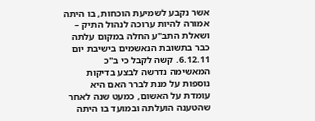אשר נקבע לשמיעת הוכחות, בו היתה אמורה להיות ערוכה לנהול התיק – ושאלת התב"ע החלה במקום עלתה כבר בתשובת הנאשמים בישיבת יום 6.12.11. קשה לקבל כי ב"כ המאשימה נדרשה לבצע בדיקות נוספות על מנת לברר האם היא עומדת על האשום, כמעט שנה לאחר שהטענה הועלתה ובמועד בו היתה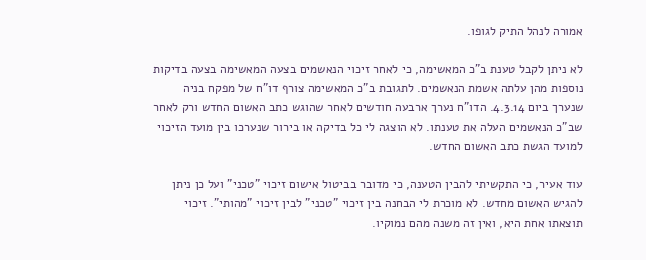אמורה לנהל התיק לגופו.

לא ניתן לקבל טענת ב"כ המאשימה, כי לאחר זיכוי הנאשמים בצעה המאשימה בצעה בדיקות נוספות מהן עלתה אשמת הנאשמים. לתגובת ב"כ המאשימה צורף דו"ח של מפקח בניה שנערך ביום 4.3.14. הדו"ח נערך ארבעה חודשים לאחר שהוגש כתב האשום החדש ורק לאחר שב"כ הנאשמים העלה את טענתו. לא הוצגה לי כל בדיקה או בירור שנערכו בין מועד הזיכוי למועד הגשת כתב האשום החדש.

עוד אעיר, כי התקשיתי להבין הטענה, כי מדובר בביטול אישום זיכוי "טכני" ועל כן ניתן להגיש האשום מחדש. לא מוכרת לי הבחנה בין זיכוי "טכני" לבין זיכוי "מהותי". זיכוי תוצאתו אחת היא, ואין זה משנה מהם נמוקיו.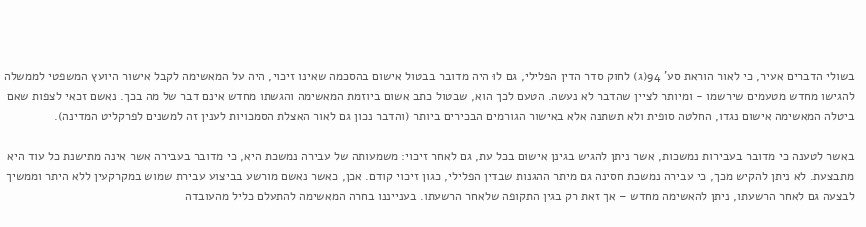בשולי הדברים אעיר, כי לאור הוראת סע' 94(ג) לחוק סדר הדין הפלילי, גם לוּ היה מדובר בבטול אישום בהסכמה שאינו זיכוי, היה על המאשימה לקבל אישור היועץ המשפטי לממשלה להגישו מחדש מטעמים שירשמו - ומיותר לציין שהדבר לא נעשה. הטעם לכך הוא, שבטול כתב אשום ביוזמת המאשימה והגשתו מחדש אינם דבר של מה בכך. נאשם זכאי לצפות שאם ביטלה המאשימה אישום נגדו, החלטה סופית ולא תשתנה אלא באישור הגורמים הבכירים ביותר (והדבר נכון גם לאור האצלת הסמכויות לענין זה למשנים לפרקליט המדינה).

באשר לטענה כי מדובר בעבירות נמשכות, אשר ניתן להגיש בגינן אישום בכל עת, גם לאחר זיכוי: משמעותה של עבירה נמשכת היא, כי מדובר בעבירה אשר אינה מתישנת כל עוד היא מתבצעת. לא ניתן להקיש מכך, כי עבירה נמשכת חסינה גם מיתר ההגנות שבדין הפלילי, כגון זיכוי קודם. אכן, כאשר נאשם מורשע בביצוע עבירת שמוש במקרקעין ללא היתר וממשיך לבצעה גם לאחר הרשעתו, ניתן להאשימה מחדש – אך זאת רק בגין התקופה שלאחר הרשעתו. בענייננו בחרה המאשימה להתעלם כליל מהעובדה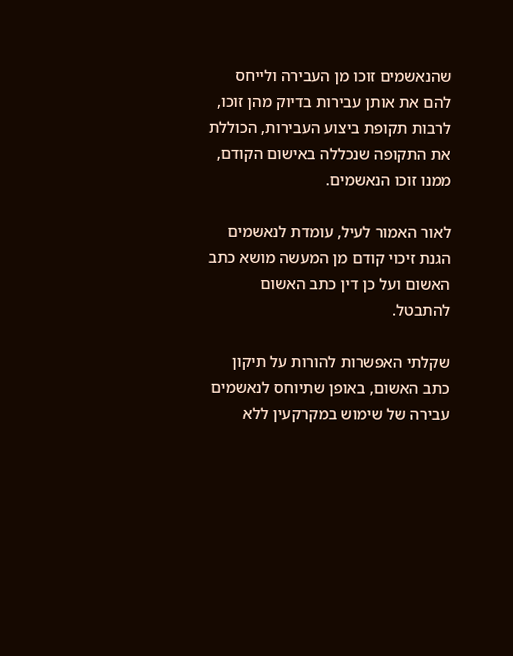שהנאשמים זוכו מן העבירה ולייחס להם את אותן עבירות בדיוק מהן זוכו, לרבות תקופת ביצוע העבירות, הכוללת את התקופה שנכללה באישום הקודם, ממנו זוכו הנאשמים.

לאור האמור לעיל, עומדת לנאשמים הגנת זיכוי קודם מן המעשה מושא כתב האשום ועל כן דין כתב האשום להתבטל.

שקלתי האפשרות להורות על תיקון כתב האשום, באופן שתיוחס לנאשמים עבירה של שימוש במקרקעין ללא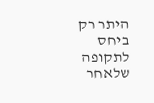היתר רק ביחס לתקופה שלאחר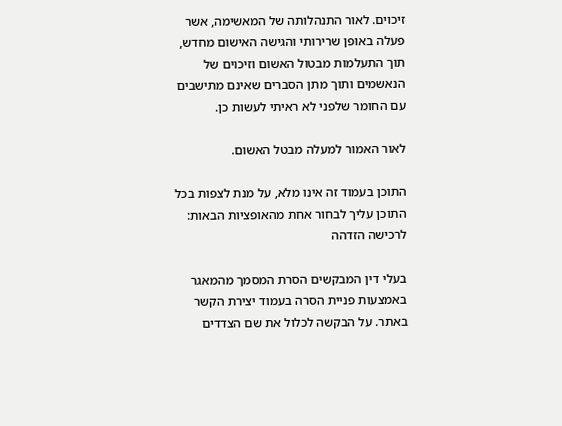זיכוים. לאור התנהלותה של המאשימה, אשר פעלה באופן שרירותי והגישה האישום מחדש, תוך התעלמות מבטול האשום וזיכוים של הנאשמים ותוך מתן הסברים שאינם מתישבים עם החומר שלפני לא ראיתי לעשות כן.

לאור האמור למעלה מבטל האשום.

התוכן בעמוד זה אינו מלא, על מנת לצפות בכל התוכן עליך לבחור אחת מהאופציות הבאות:
לרכישה הזדהה

בעלי דין המבקשים הסרת המסמך מהמאגר באמצעות פניית הסרה בעמוד יצירת הקשר באתר. על הבקשה לכלול את שם הצדדים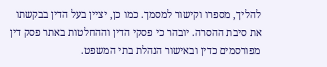להליך, מספרו וקישור למסמך. כמו כן, יציין בעל הדין בבקשתו את סיבת ההסרה. יובהר כי פסקי הדין וההחלטות באתר פסק דין מפורסמים כדין ובאישור הנהלת בתי המשפט.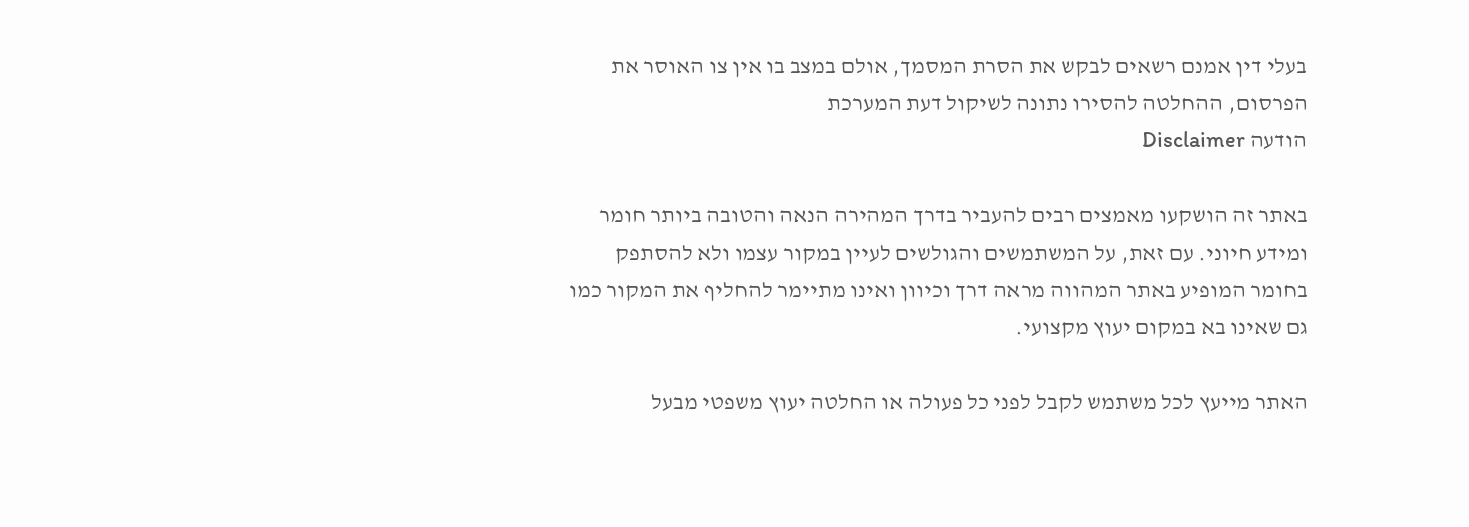בעלי דין אמנם רשאים לבקש את הסרת המסמך, אולם במצב בו אין צו האוסר את הפרסום, ההחלטה להסירו נתונה לשיקול דעת המערכת
הודעה Disclaimer

באתר זה הושקעו מאמצים רבים להעביר בדרך המהירה הנאה והטובה ביותר חומר ומידע חיוני. עם זאת, על המשתמשים והגולשים לעיין במקור עצמו ולא להסתפק בחומר המופיע באתר המהווה מראה דרך וכיוון ואינו מתיימר להחליף את המקור כמו גם שאינו בא במקום יעוץ מקצועי.

האתר מייעץ לכל משתמש לקבל לפני כל פעולה או החלטה יעוץ משפטי מבעל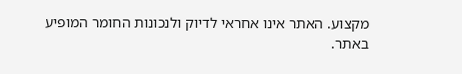מקצוע. האתר אינו אחראי לדיוק ולנכונות החומר המופיע באתר.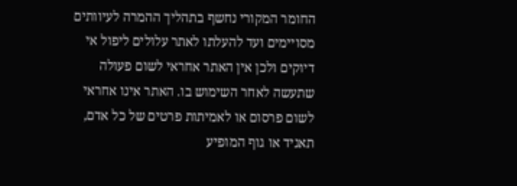החומר המקורי נחשף בתהליך ההמרה לעיוותים מסויימים ועד להעלתו לאתר עלולים ליפול אי דיוקים ולכן אין האתר אחראי לשום פעולה שתעשה לאחר השימוש בו. האתר אינו אחראי לשום פרסום או לאמיתות פרטים של כל אדם, תאגיד או גוף המופיע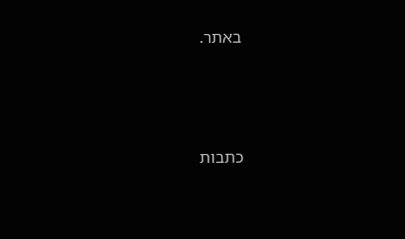באתר.




כתבות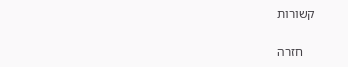קשורות

    חזרה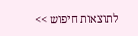לתוצאות חיפוש >>